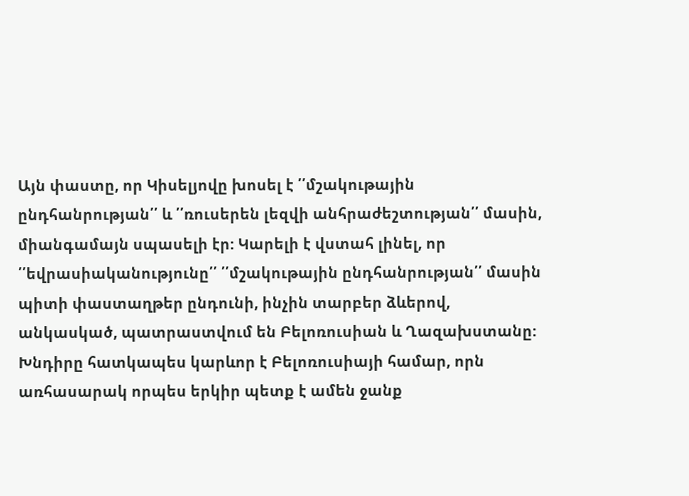Այն փաստը, որ Կիսելյովը խոսել է ՛՛մշակութային ընդհանրության՛՛ և ՛՛ռուսերեն լեզվի անհրաժեշտության՛՛ մասին, միանգամայն սպասելի էր: Կարելի է վստահ լինել, որ ՛՛եվրասիականությունը՛՛ ՛՛մշակութային ընդհանրության՛՛ մասին պիտի փաստաղթեր ընդունի, ինչին տարբեր ձևերով, անկասկած, պատրաստվում են Բելոռուսիան և Ղազախստանը: Խնդիրը հատկապես կարևոր է Բելոռուսիայի համար, որն առհասարակ որպես երկիր պետք է ամեն ջանք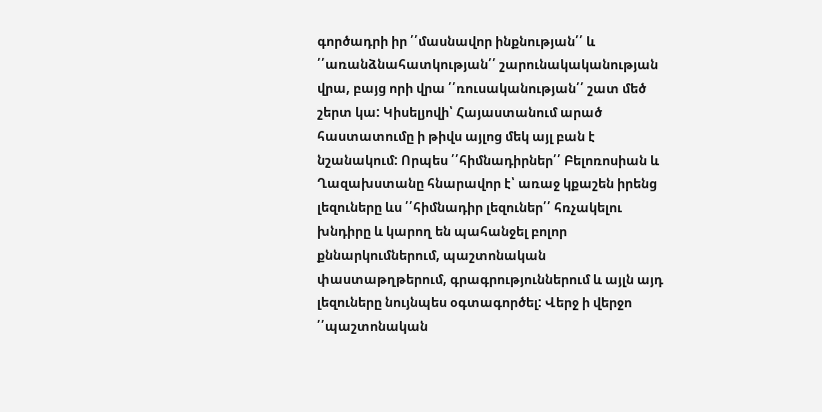գործադրի իր ՛՛մասնավոր ինքնության՛՛ և ՛՛առանձնահատկության՛՛ շարունակականության վրա, բայց որի վրա ՛՛ռուսականության՛՛ շատ մեծ շերտ կա: Կիսելյովի՝ Հայաստանում արած հաստատումը ի թիվս այլոց մեկ այլ բան է նշանակում: Որպես ՛՛հիմնադիրներ՛՛ Բելոռոսիան և Ղազախստանը հնարավոր է՝ առաջ կքաշեն իրենց լեզուները ևս ՛՛հիմնադիր լեզուներ՛՛ հռչակելու խնդիրը և կարող են պահանջել բոլոր քննարկումներում, պաշտոնական փաստաթղթերում, գրագրություններում և այլն այդ լեզուները նույնպես օգտագործել: Վերջ ի վերջո ՛՛պաշտոնական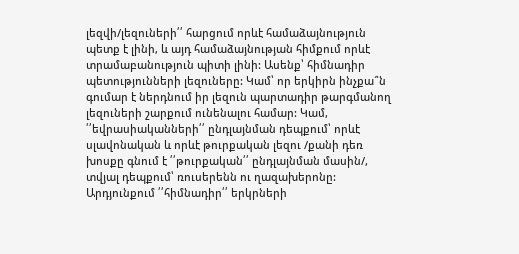լեզվի/լեզուների՛՛ հարցում որևէ համաձայնություն պետք է լինի, և այդ համաձայնության հիմքում որևէ տրամաբանություն պիտի լինի: Ասենք՝ հիմնադիր պետությունների լեզուները: Կամ՝ որ երկիրն ինչքա՞ն գումար է ներդնում իր լեզուն պարտադիր թարգմանող լեզուների շարքում ունենալու համար: Կամ, ՛՛եվրասիականների՛՛ ընդլայնման դեպքում՝ որևէ սլավոնական և որևէ թուրքական լեզու /քանի դեռ խոսքը գնում է ՛՛թուրքական՛՛ ընդլայնման մասին/, տվյալ դեպքում՝ ռուսերենն ու ղազախերոնը: Արդյունքում ՛՛հիմնադիր՛՛ երկրների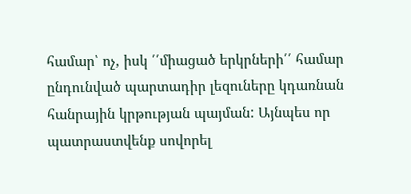համար՝ ոչ, իսկ ՛՛միացած երկրների՛՛ համար ընդունված պարտադիր լեզուները կդառնան հանրային կրթության պայման: Այնպես որ պատրաստվենք սովորել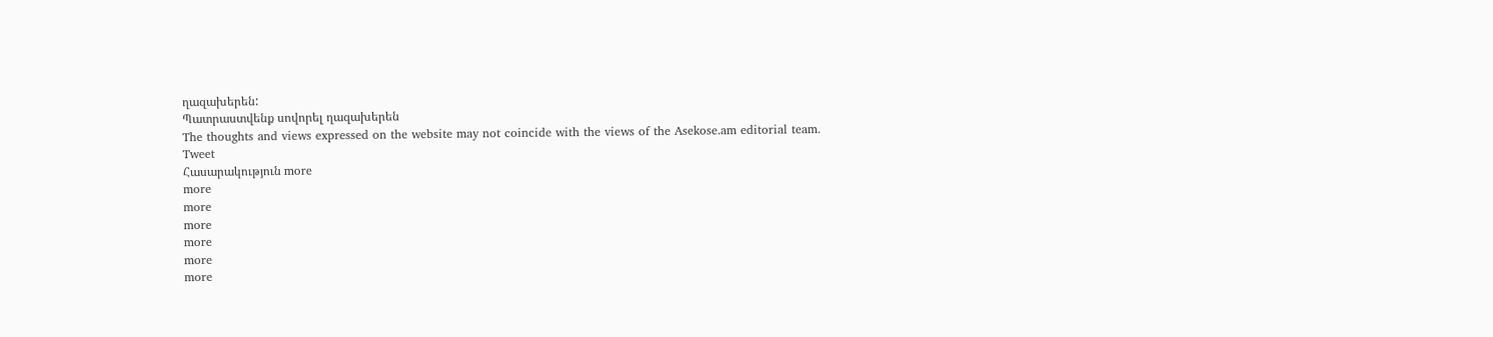ղազախերեն:
Պատրաստվենք սովորել ղազախերեն
The thoughts and views expressed on the website may not coincide with the views of the Asekose.am editorial team.
Tweet
Հասարակություն more
more
more
more
more
more
more